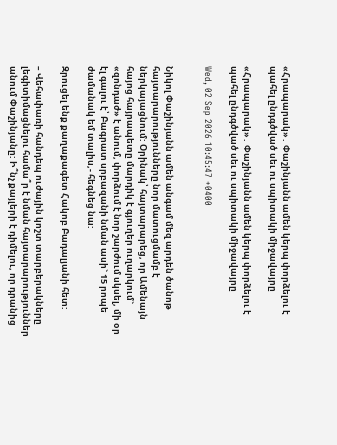«Հրապարակ»․ Փաշինյանն ամեն կերպ փորձելու է պահել ընդգծված սեւ ու սպիտակի միջավայրը

«Հրապարակ»․ Փաշինյանն ամեն կերպ փորձելու է պահել ընդգծված սեւ ու սպիտակի միջավայրը

Wed, 02 Sep 2026 10:45:47 +0400


Նիկոլ Փաշինյանն ամեն անգամ մեզ արդեն ծանոթ հայտարարությունները նոր մատուցմամբ է ներկայացնում: Օրինակ՝ հայտարարեց, որ Ամենայն հայոց հայրապետը մարդիկ է գյուղեր ուղարկում` «զոնդաժ» է անում, փորձում է նոր շարժում սկսել, մի օր էլ գալու է՝ Բագրատ սրբազանի նման ասի` 15 րոպե ժամանակ եմ տալիս,- հեգնեց նա:

Զրուցել ենք քաղաքագետ Հակոբ Բադալյանի հետ:

– Վեհափառի հանդեպ ուժային կոշտ տարբերակները լեգիտիմացնելու համա՞ր է նման հայտարարություններ անում Փաշինյանը: Ի՞նչ քայլերի է դիմելու, որ դրանից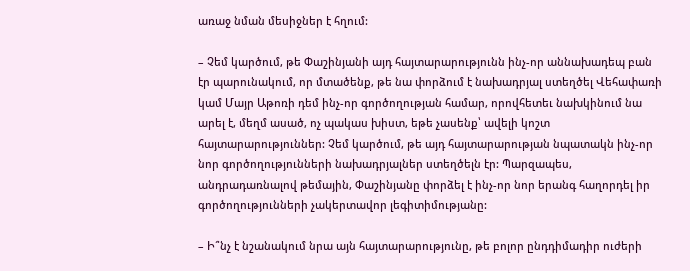առաջ նման մեսիջներ է հղում:

– Չեմ կարծում, թե Փաշինյանի այդ հայտարարությունն ինչ-որ աննախադեպ բան էր պարունակում, որ մտածենք, թե նա փորձում է նախադրյալ ստեղծել Վեհափառի կամ Մայր Աթոռի դեմ ինչ-որ գործողության համար, որովհետեւ նախկինում նա արել է, մեղմ ասած, ոչ պակաս խիստ, եթե չասենք՝ ավելի կոշտ հայտարարություններ: Չեմ կարծում, թե այդ հայտարարության նպատակն ինչ-որ նոր գործողությունների նախադրյալներ ստեղծելն էր: Պարզապես, անդրադառնալով թեմային, Փաշինյանը փորձել է ինչ-որ նոր երանգ հաղորդել իր գործողությունների չակերտավոր լեգիտիմությանը:

– Ի՞նչ է նշանակում նրա այն հայտարարությունը, թե բոլոր ընդդիմադիր ուժերի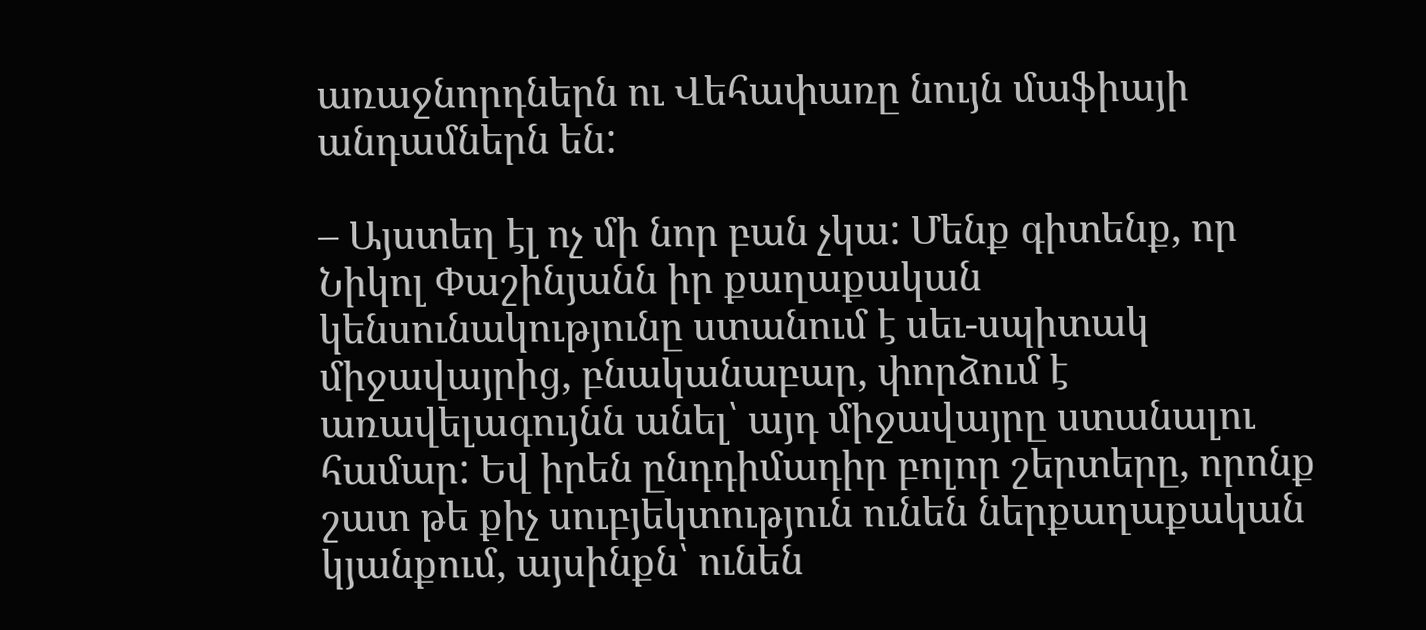առաջնորդներն ու Վեհափառը նույն մաֆիայի անդամներն են:

– Այստեղ էլ ոչ մի նոր բան չկա: Մենք գիտենք, որ Նիկոլ Փաշինյանն իր քաղաքական կենսունակությունը ստանում է սեւ-սպիտակ միջավայրից, բնականաբար, փորձում է առավելագույնն անել՝ այդ միջավայրը ստանալու համար: Եվ իրեն ընդդիմադիր բոլոր շերտերը, որոնք շատ թե քիչ սուբյեկտություն ունեն ներքաղաքական կյանքում, այսինքն՝ ունեն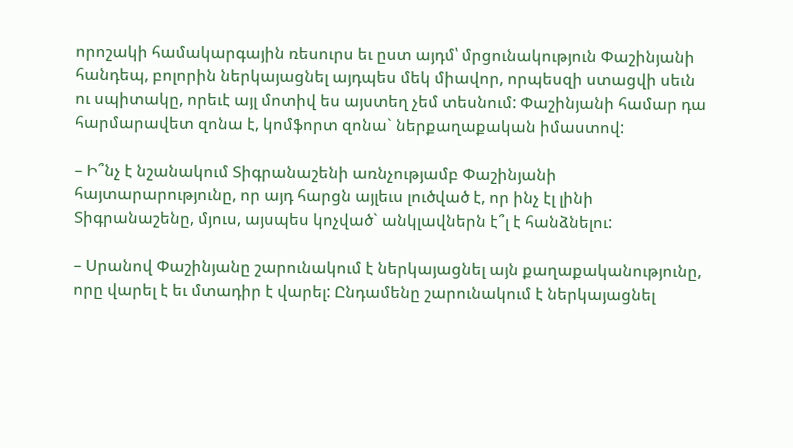որոշակի համակարգային ռեսուրս եւ ըստ այդմ՝ մրցունակություն Փաշինյանի հանդեպ, բոլորին ներկայացնել այդպես մեկ միավոր, որպեսզի ստացվի սեւն ու սպիտակը, որեւէ այլ մոտիվ ես այստեղ չեմ տեսնում: Փաշինյանի համար դա հարմարավետ զոնա է, կոմֆորտ զոնա` ներքաղաքական իմաստով:

– Ի՞նչ է նշանակում Տիգրանաշենի առնչությամբ Փաշինյանի հայտարարությունը, որ այդ հարցն այլեւս լուծված է, որ ինչ էլ լինի Տիգրանաշենը, մյուս, այսպես կոչված` անկլավներն է՞լ է հանձնելու:

– Սրանով Փաշինյանը շարունակում է ներկայացնել այն քաղաքականությունը, որը վարել է եւ մտադիր է վարել: Ընդամենը շարունակում է ներկայացնել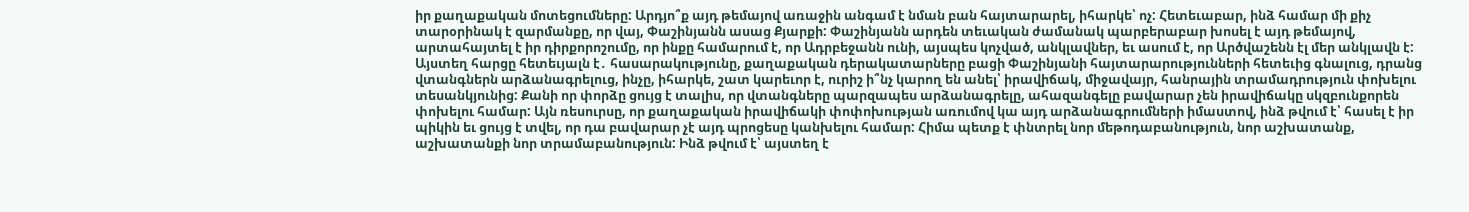իր քաղաքական մոտեցումները: Արդյո՞ք այդ թեմայով առաջին անգամ է նման բան հայտարարել, իհարկե՝ ոչ: Հետեւաբար, ինձ համար մի քիչ տարօրինակ է զարմանքը, որ վայ, Փաշինյանն ասաց Քյարքի: Փաշինյանն արդեն տեւական ժամանակ պարբերաբար խոսել է այդ թեմայով, արտահայտել է իր դիրքորոշումը, որ ինքը համարում է, որ Ադրբեջանն ունի, այսպես կոչված, անկլավներ, եւ ասում է, որ Արծվաշենն էլ մեր անկլավն է: Այստեղ հարցը հետեւյալն է․ հասարակությունը, քաղաքական դերակատարները բացի Փաշինյանի հայտարարությունների հետեւից գնալուց, դրանց վտանգներն արձանագրելուց, ինչը, իհարկե, շատ կարեւոր է, ուրիշ ի՞նչ կարող են անել՝ իրավիճակ, միջավայր, հանրային տրամադրություն փոխելու տեսանկյունից: Քանի որ փորձը ցույց է տալիս, որ վտանգները պարզապես արձանագրելը, ահազանգելը բավարար չեն իրավիճակը սկզբունքորեն փոխելու համար: Այն ռեսուրսը, որ քաղաքական իրավիճակի փոփոխության առումով կա այդ արձանագրումների իմաստով, ինձ թվում է՝ հասել է իր պիկին եւ ցույց է տվել, որ դա բավարար չէ այդ պրոցեսը կանխելու համար: Հիմա պետք է փնտրել նոր մեթոդաբանություն, նոր աշխատանք, աշխատանքի նոր տրամաբանություն: Ինձ թվում է՝ այստեղ է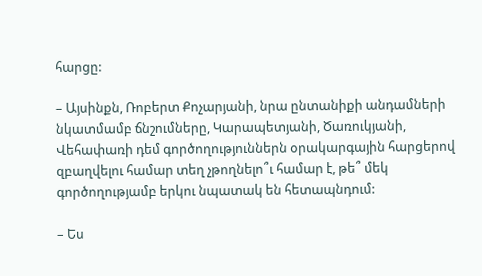հարցը:

– Այսինքն, Ռոբերտ Քոչարյանի, նրա ընտանիքի անդամների նկատմամբ ճնշումները, Կարապետյանի, Ծառուկյանի, Վեհափառի դեմ գործողություններն օրակարգային հարցերով զբաղվելու համար տեղ չթողնելո՞ւ համար է, թե՞ մեկ գործողությամբ երկու նպատակ են հետապնդում:

– Ես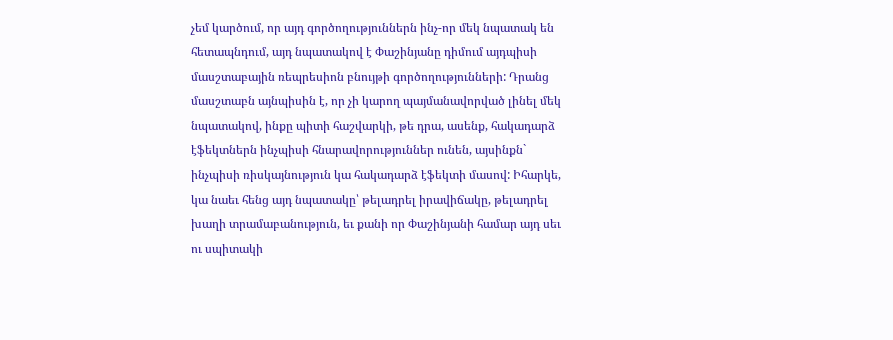չեմ կարծում, որ այդ գործողություններն ինչ-որ մեկ նպատակ են հետապնդում, այդ նպատակով է Փաշինյանը դիմում այդպիսի մասշտաբային ռեպրեսիոն բնույթի գործողությունների: Դրանց մասշտաբն այնպիսին է, որ չի կարող պայմանավորված լինել մեկ նպատակով, ինքը պիտի հաշվարկի, թե դրա, ասենք, հակադարձ էֆեկտներն ինչպիսի հնարավորություններ ունեն, այսինքն` ինչպիսի ռիսկայնություն կա հակադարձ էֆեկտի մասով: Իհարկե, կա նաեւ հենց այդ նպատակը՝ թելադրել իրավիճակը, թելադրել խաղի տրամաբանություն, եւ քանի որ Փաշինյանի համար այդ սեւ ու սպիտակի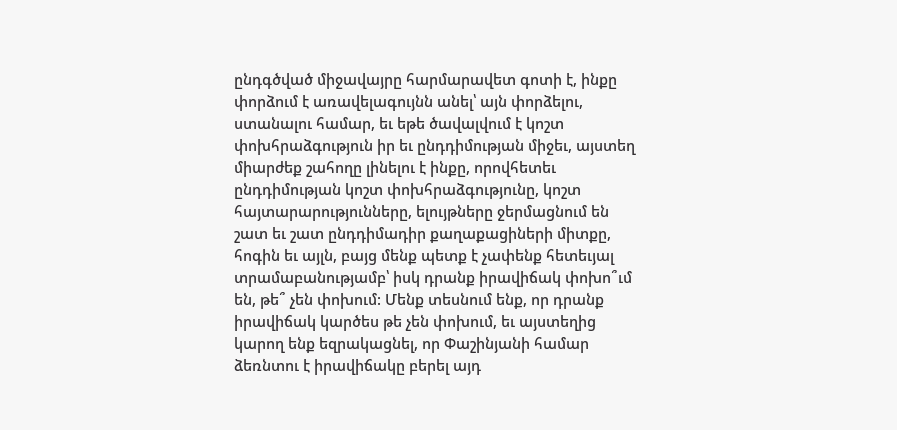ընդգծված միջավայրը հարմարավետ գոտի է, ինքը փորձում է առավելագույնն անել՝ այն փորձելու, ստանալու համար, եւ եթե ծավալվում է կոշտ փոխհրաձգություն իր եւ ընդդիմության միջեւ, այստեղ միարժեք շահողը լինելու է ինքը, որովհետեւ ընդդիմության կոշտ փոխհրաձգությունը, կոշտ հայտարարությունները, ելույթները ջերմացնում են շատ եւ շատ ընդդիմադիր քաղաքացիների միտքը, հոգին եւ այլն, բայց մենք պետք է չափենք հետեւյալ տրամաբանությամբ՝ իսկ դրանք իրավիճակ փոխո՞ւմ են, թե՞ չեն փոխում: Մենք տեսնում ենք, որ դրանք իրավիճակ կարծես թե չեն փոխում, եւ այստեղից կարող ենք եզրակացնել, որ Փաշինյանի համար ձեռնտու է իրավիճակը բերել այդ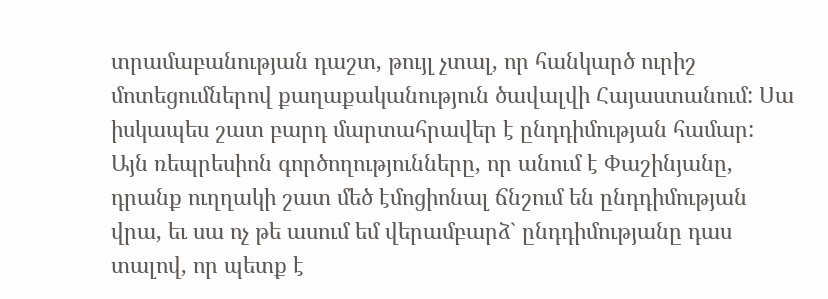տրամաբանության դաշտ, թույլ չտալ, որ հանկարծ ուրիշ մոտեցումներով քաղաքականություն ծավալվի Հայաստանում: Սա իսկապես շատ բարդ մարտահրավեր է ընդդիմության համար: Այն ռեպրեսիոն գործողությունները, որ անում է Փաշինյանը, դրանք ուղղակի շատ մեծ էմոցիոնալ ճնշում են ընդդիմության վրա, եւ սա ոչ թե ասում եմ վերամբարձ` ընդդիմությանը դաս տալով, որ պետք է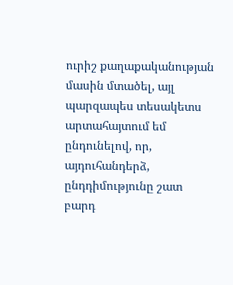ուրիշ քաղաքականության մասին մտածել, այլ պարզապես տեսակետս արտահայտում եմ ընդունելով, որ, այդուհանդերձ, ընդդիմությունը շատ բարդ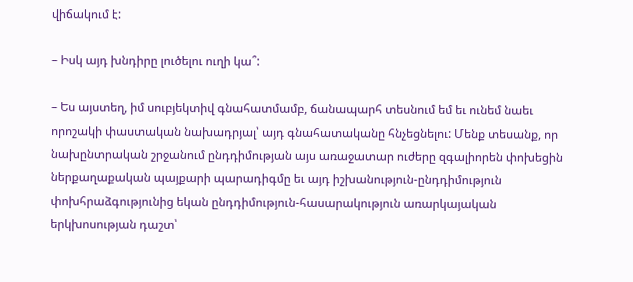վիճակում է:

– Իսկ այդ խնդիրը լուծելու ուղի կա՞:

– Ես այստեղ, իմ սուբյեկտիվ գնահատմամբ, ճանապարհ տեսնում եմ եւ ունեմ նաեւ որոշակի փաստական նախադրյալ՝ այդ գնահատականը հնչեցնելու: Մենք տեսանք, որ նախընտրական շրջանում ընդդիմության այս առաջատար ուժերը զգալիորեն փոխեցին ներքաղաքական պայքարի պարադիգմը եւ այդ իշխանություն-ընդդիմություն փոխհրաձգությունից եկան ընդդիմություն-հասարակություն առարկայական երկխոսության դաշտ՝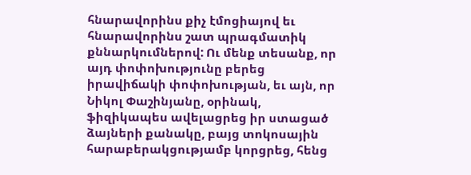հնարավորինս քիչ էմոցիայով եւ հնարավորինս շատ պրագմատիկ քննարկումներով: Ու մենք տեսանք, որ այդ փոփոխությունը բերեց իրավիճակի փոփոխության, եւ այն, որ Նիկոլ Փաշինյանը, օրինակ, ֆիզիկապես ավելացրեց իր ստացած ձայների քանակը, բայց տոկոսային հարաբերակցությամբ կորցրեց, հենց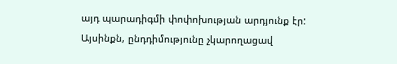այդ պարադիգմի փոփոխության արդյունք էր: Այսինքն, ընդդիմությունը չկարողացավ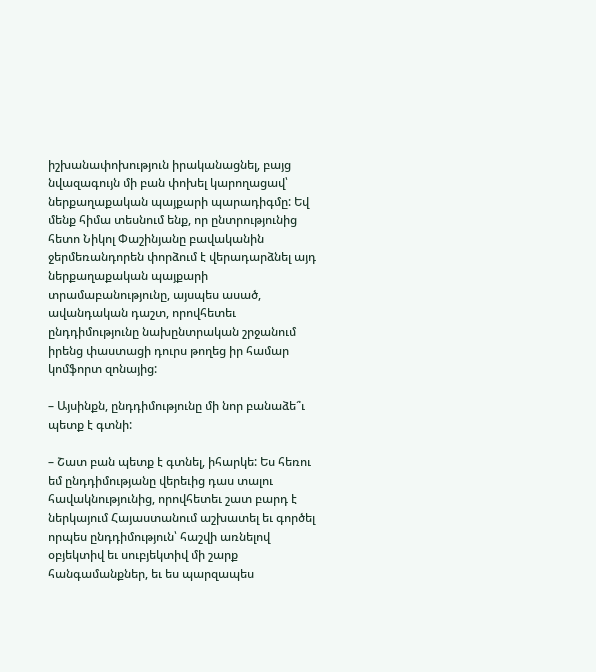իշխանափոխություն իրականացնել, բայց նվազագույն մի բան փոխել կարողացավ՝ ներքաղաքական պայքարի պարադիգմը: Եվ մենք հիմա տեսնում ենք, որ ընտրությունից հետո Նիկոլ Փաշինյանը բավականին ջերմեռանդորեն փորձում է վերադարձնել այդ ներքաղաքական պայքարի տրամաբանությունը, այսպես ասած, ավանդական դաշտ, որովհետեւ ընդդիմությունը նախընտրական շրջանում իրենց փաստացի դուրս թողեց իր համար կոմֆորտ զոնայից:

– Այսինքն, ընդդիմությունը մի նոր բանաձե՞ւ պետք է գտնի:

– Շատ բան պետք է գտնել, իհարկե: Ես հեռու եմ ընդդիմությանը վերեւից դաս տալու հավակնությունից, որովհետեւ շատ բարդ է ներկայում Հայաստանում աշխատել եւ գործել որպես ընդդիմություն՝ հաշվի առնելով օբյեկտիվ եւ սուբյեկտիվ մի շարք հանգամանքներ, եւ ես պարզապես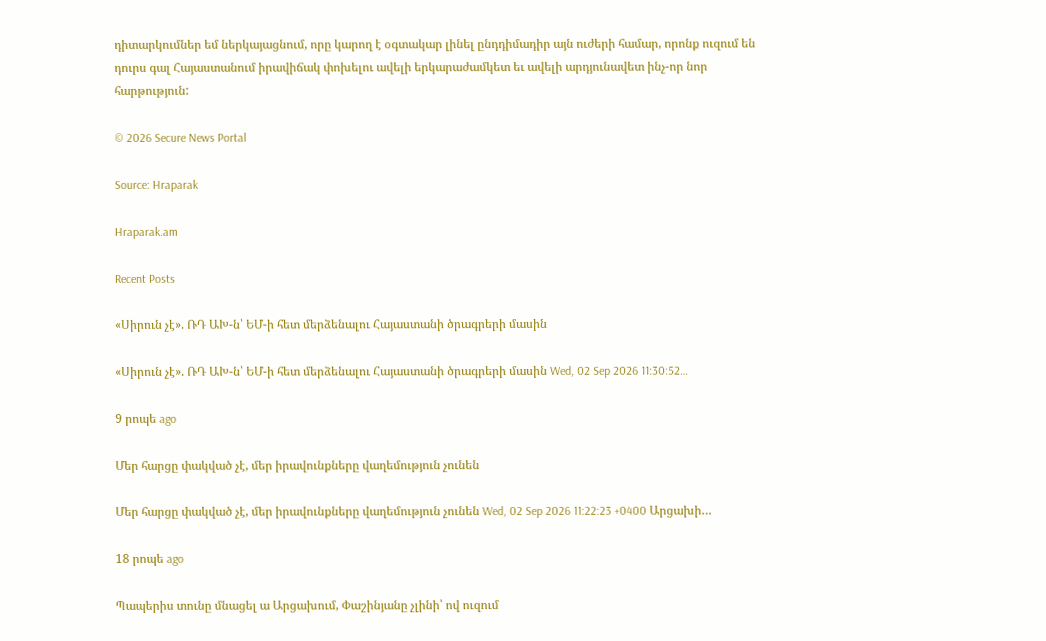դիտարկումներ եմ ներկայացնում, որը կարող է օգտակար լինել ընդդիմադիր այն ուժերի համար, որոնք ուզում են դուրս գալ Հայաստանում իրավիճակ փոխելու ավելի երկարաժամկետ եւ ավելի արդյունավետ ինչ-որ նոր հարթություն:

© 2026 Secure News Portal

Source: Hraparak

Hraparak.am

Recent Posts

«Սիրուն չէ». ՌԴ ԱԽ-ն՝ ԵՄ-ի հետ մերձենալու Հայաստանի ծրագրերի մասին

«Սիրուն չէ». ՌԴ ԱԽ-ն՝ ԵՄ-ի հետ մերձենալու Հայաստանի ծրագրերի մասին Wed, 02 Sep 2026 11:30:52…

9 րոպե ago

Մեր հարցը փակված չէ, մեր իրավունքները վաղեմություն չունեն

Մեր հարցը փակված չէ, մեր իրավունքները վաղեմություն չունեն Wed, 02 Sep 2026 11:22:23 +0400 Արցախի…

18 րոպե ago

Պապերիս տունը մնացել ա Արցախում, Փաշինյանը չլինի՝ ով ուզում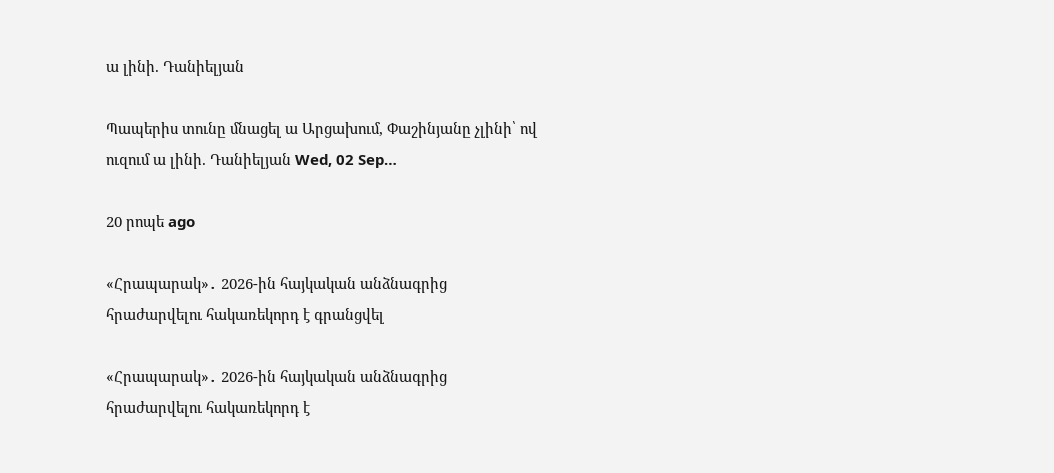ա լինի. Դանիելյան

Պապերիս տունը մնացել ա Արցախում, Փաշինյանը չլինի՝ ով ուզում ա լինի. Դանիելյան Wed, 02 Sep…

20 րոպե ago

«Հրապարակ»․ 2026-ին հայկական անձնագրից հրաժարվելու հակառեկորդ է գրանցվել

«Հրապարակ»․ 2026-ին հայկական անձնագրից հրաժարվելու հակառեկորդ է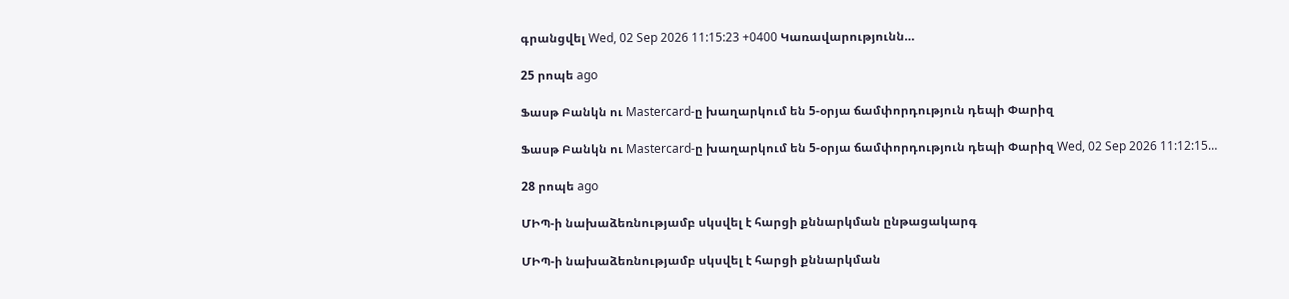գրանցվել Wed, 02 Sep 2026 11:15:23 +0400 Կառավարությունն…

25 րոպե ago

Ֆասթ Բանկն ու Mastercard-ը խաղարկում են 5-օրյա ճամփորդություն դեպի Փարիզ

Ֆասթ Բանկն ու Mastercard-ը խաղարկում են 5-օրյա ճամփորդություն դեպի Փարիզ Wed, 02 Sep 2026 11:12:15…

28 րոպե ago

ՄԻՊ-ի նախաձեռնությամբ սկսվել է հարցի քննարկման ընթացակարգ

ՄԻՊ-ի նախաձեռնությամբ սկսվել է հարցի քննարկման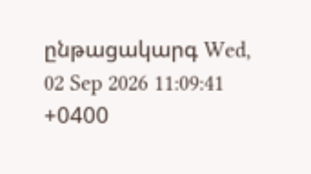ընթացակարգ Wed, 02 Sep 2026 11:09:41 +0400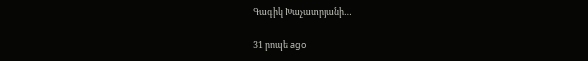Գագիկ Խաչատրյանի…

31 րոպե ago